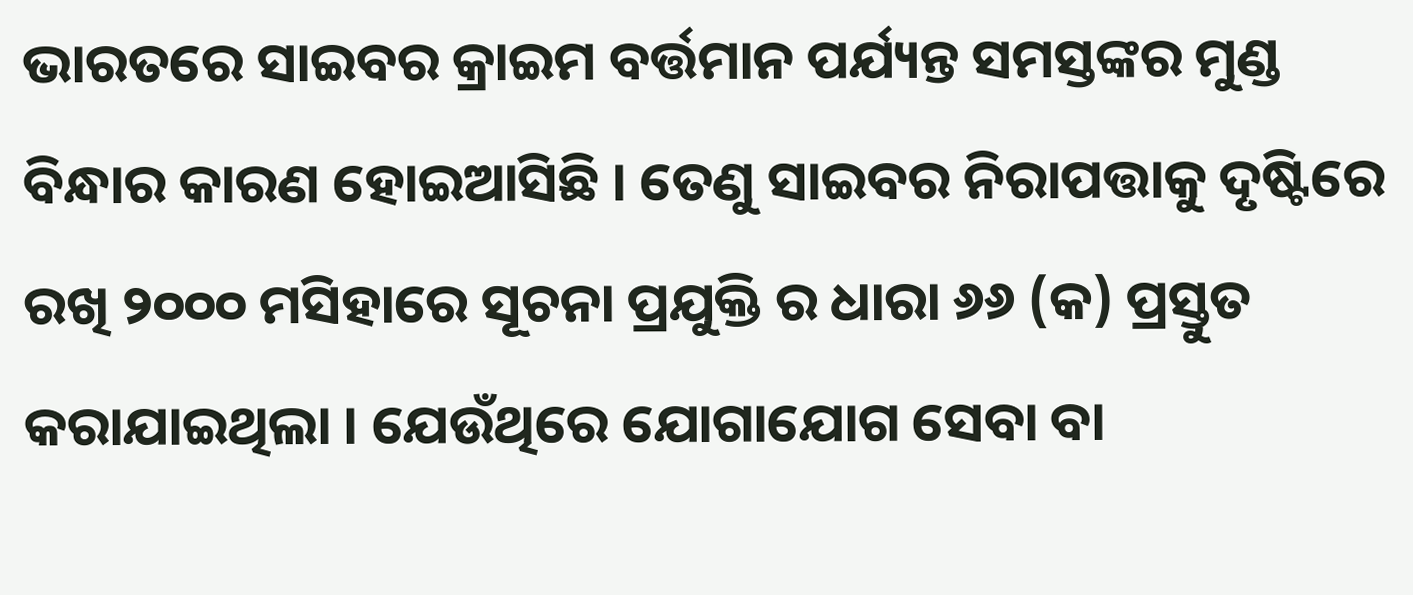ଭାରତରେ ସାଇବର କ୍ରାଇମ ବର୍ତ୍ତମାନ ପର୍ଯ୍ୟନ୍ତ ସମସ୍ତଙ୍କର ମୁଣ୍ଡ ବିନ୍ଧାର କାରଣ ହୋଇଆସିଛି । ତେଣୁ ସାଇବର ନିରାପତ୍ତାକୁ ଦୃଷ୍ଟିରେ ରଖି ୨୦୦୦ ମସିହାରେ ସୂଚନା ପ୍ରଯୁକ୍ତି ର ଧାରା ୬୬ (କ) ପ୍ରସ୍ତୁତ କରାଯାଇଥିଲା । ଯେଉଁଥିରେ ଯୋଗାଯୋଗ ସେବା ବା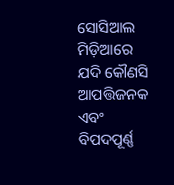ସୋସିଆଲ ମିଡ଼ିଆରେ ଯଦି କୌଣସି ଆପତ୍ତିଜନକ ଏବଂ ବିପଦପୂର୍ଣ୍ଣ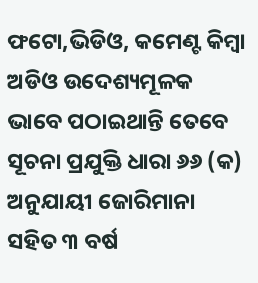ଫଟୋ,ଭିଡିଓ, କମେଣ୍ଟ କିମ୍ବା ଅଡିଓ ଉଦେଶ୍ୟମୂଳକ ଭାବେ ପଠାଇଥାନ୍ତି ତେବେ ସୂଚନା ପ୍ରଯୁକ୍ତି ଧାରା ୬୬ (କ) ଅନୁଯାୟୀ ଜୋରିମାନା ସହିତ ୩ ବର୍ଷ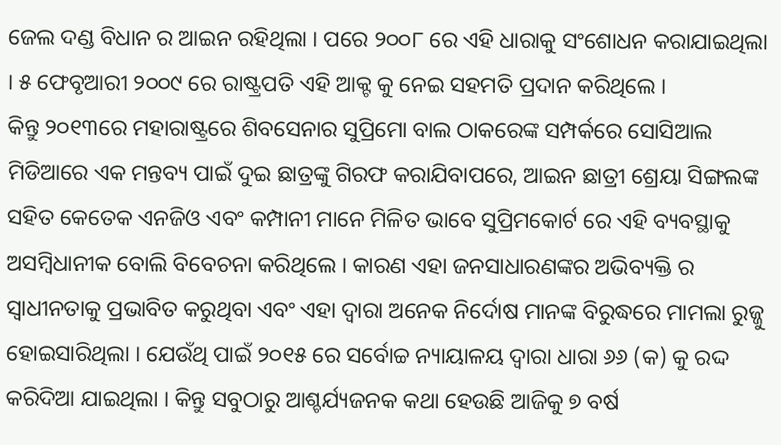ଜେଲ ଦଣ୍ଡ ବିଧାନ ର ଆଇନ ରହିଥିଲା । ପରେ ୨୦୦୮ ରେ ଏହି ଧାରାକୁ ସଂଶୋଧନ କରାଯାଇଥିଲା । ୫ ଫେବୃଆରୀ ୨୦୦୯ ରେ ରାଷ୍ଟ୍ରପତି ଏହି ଆକ୍ଟ କୁ ନେଇ ସହମତି ପ୍ରଦାନ କରିଥିଲେ ।
କିନ୍ତୁ ୨୦୧୩ରେ ମହାରାଷ୍ଟ୍ରରେ ଶିବସେନାର ସୁପ୍ରିମୋ ବାଲ ଠାକରେଙ୍କ ସମ୍ପର୍କରେ ସୋସିଆଲ ମିଡିଆରେ ଏକ ମନ୍ତବ୍ୟ ପାଇଁ ଦୁଇ ଛାତ୍ରଙ୍କୁ ଗିରଫ କରାଯିବାପରେ, ଆଇନ ଛାତ୍ରୀ ଶ୍ରେୟା ସିଙ୍ଗଲଙ୍କ ସହିତ କେତେକ ଏନଜିଓ ଏବଂ କମ୍ପାନୀ ମାନେ ମିଳିତ ଭାବେ ସୁପ୍ରିମକୋର୍ଟ ରେ ଏହି ବ୍ୟବସ୍ଥାକୁ ଅସମ୍ବିଧାନୀକ ବୋଲି ବିବେଚନା କରିଥିଲେ । କାରଣ ଏହା ଜନସାଧାରଣଙ୍କର ଅଭିବ୍ୟକ୍ତି ର ସ୍ୱାଧୀନତାକୁ ପ୍ରଭାବିତ କରୁଥିବା ଏବଂ ଏହା ଦ୍ୱାରା ଅନେକ ନିର୍ଦୋଷ ମାନଙ୍କ ବିରୁଦ୍ଧରେ ମାମଲା ରୁଜ୍ଜୁ ହୋଇସାରିଥିଲା । ଯେଉଁଥି ପାଇଁ ୨୦୧୫ ରେ ସର୍ବୋଚ୍ଚ ନ୍ୟାୟାଳୟ ଦ୍ୱାରା ଧାରା ୬୬ (କ) କୁ ରଦ୍ଦ କରିଦିଆ ଯାଇଥିଲା । କିନ୍ତୁ ସବୁଠାରୁ ଆଶ୍ଚର୍ଯ୍ୟଜନକ କଥା ହେଉଛି ଆଜିକୁ ୭ ବର୍ଷ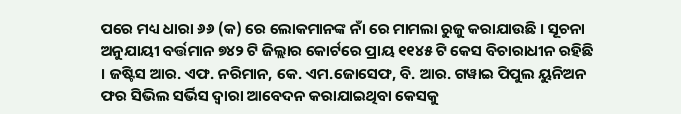ପରେ ମଧ୍ୟ ଧାରା ୬୬ (କ) ରେ ଲୋକମାନଙ୍କ ନାଁ ରେ ମାମଲା ରୁଜୁ କରାଯାଉଛି । ସୂଚନା ଅନୁଯାୟୀ ବର୍ତ୍ତମାନ ୭୪୨ ଟି ଜିଲ୍ଲାର କୋର୍ଟରେ ପ୍ରାୟ ୧୧୪୫ ଟି କେସ ବିଚାରାଧୀନ ରହିଛି । ଜଷ୍ଟିସ ଆର. ଏଫ. ନରିମାନ, କେ. ଏମ.ଜୋସେଫ, ବି. ଆର. ଗୱାଇ ପିପୁଲ ୟୁନିଅନ ଫର ସିଭିଲ ସର୍ଭିସ ଦ୍ୱାରା ଆବେଦନ କରାଯାଇଥିବା କେସକୁ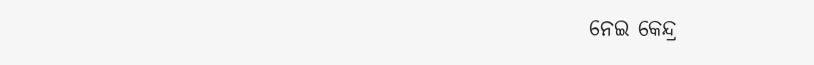ନେଇ କେନ୍ଦ୍ର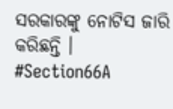ସରକାରଙ୍କୁ ନୋଟିସ ଜାରି କରିଛନ୍ତି ।
#Section66A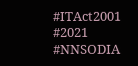#ITAct2001 #2021 #NNSODIA